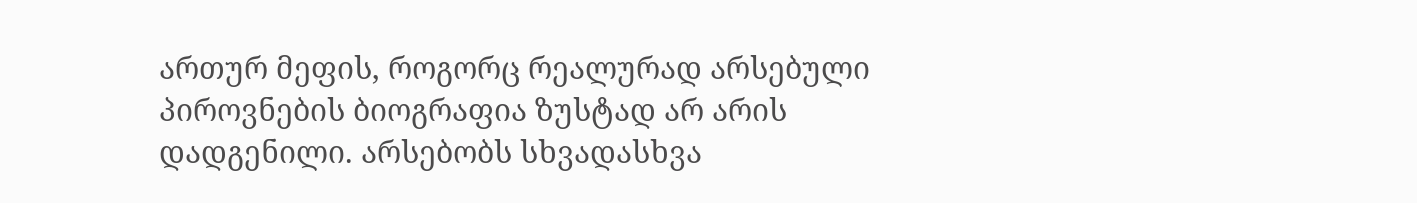ართურ მეფის, როგორც რეალურად არსებული პიროვნების ბიოგრაფია ზუსტად არ არის დადგენილი. არსებობს სხვადასხვა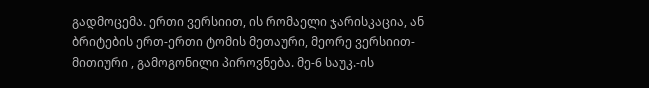გადმოცემა. ერთი ვერსიით, ის რომაელი ჯარისკაცია, ან ბრიტების ერთ-ერთი ტომის მეთაური, მეორე ვერსიით-მითიური , გამოგონილი პიროვნება. მე-6 საუკ.-ის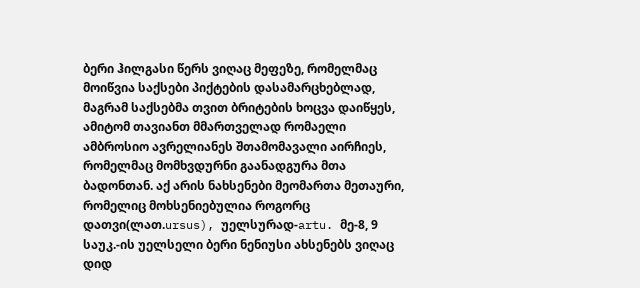ბერი ჰილგასი წერს ვიღაც მეფეზე, რომელმაც მოიწვია საქსები პიქტების დასამარცხებლად, მაგრამ საქსებმა თვით ბრიტების ხოცვა დაიწყეს, ამიტომ თავიანთ მმართველად რომაელი ამბროსიო ავრელიანეს შთამომავალი აირჩიეს, რომელმაც მომხვდურნი გაანადგურა მთა ბადონთან. აქ არის ნახსენები მეომართა მეთაური, რომელიც მოხსენიებულია როგორც დათვი(ლათ.ursus), უელსურად-artu. მე-8, 9 საუკ.-ის უელსელი ბერი ნენიუსი ახსენებს ვიღაც დიდ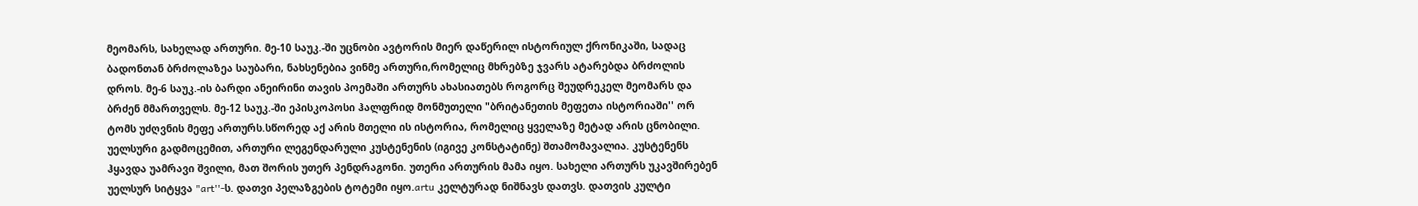მეომარს, სახელად ართური. მე-10 საუკ.-ში უცნობი ავტორის მიერ დაწერილ ისტორიულ ქრონიკაში, სადაც ბადონთან ბრძოლაზეა საუბარი, ნახსენებია ვინმე ართური,რომელიც მხრებზე ჯვარს ატარებდა ბრძოლის დროს. მე-6 საუკ.-ის ბარდი ანეირინი თავის პოემაში ართურს ახასიათებს როგორც შეუდრეკელ მეომარს და ბრძენ მმართველს. მე-12 საუკ.-ში ეპისკოპოსი ჰალფრიდ მონმუთელი "ბრიტანეთის მეფეთა ისტორიაში'' ორ ტომს უძღვნის მეფე ართურს.სწორედ აქ არის მთელი ის ისტორია, რომელიც ყველაზე მეტად არის ცნობილი. უელსური გადმოცემით, ართური ლეგენდარული კუსტენენის (იგივე კონსტატინე) შთამომავალია. კუსტენენს ჰყავდა უამრავი შვილი, მათ შორის უთერ პენდრაგონი. უთერი ართურის მამა იყო. სახელი ართურს უკავშირებენ უელსურ სიტყვა "art''-ს. დათვი პელაზგების ტოტემი იყო.artu კელტურად ნიშნავს დათვს. დათვის კულტი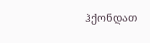ჰქონდათ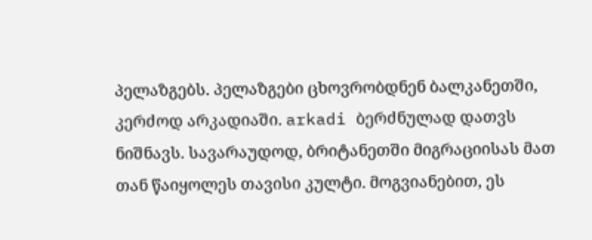პელაზგებს. პელაზგები ცხოვრობდნენ ბალკანეთში, კერძოდ არკადიაში. arkadi ბერძნულად დათვს ნიშნავს. სავარაუდოდ, ბრიტანეთში მიგრაციისას მათ თან წაიყოლეს თავისი კულტი. მოგვიანებით, ეს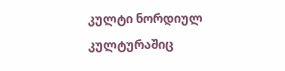კულტი ნორდიულ კულტურაშიც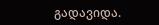გადავიდა.